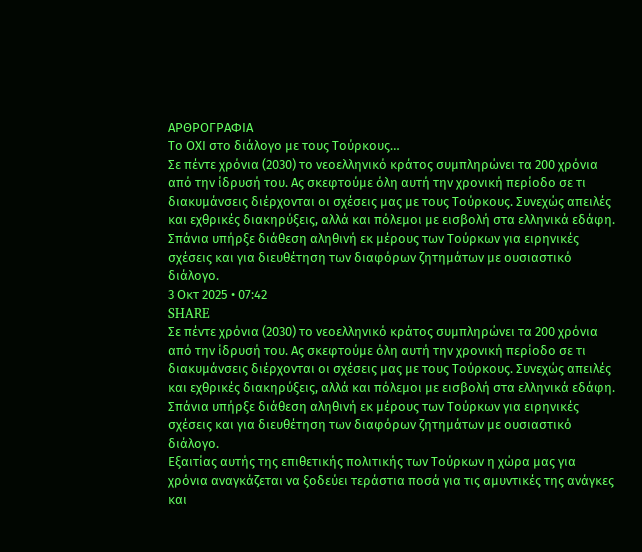ΑΡΘΡΟΓΡΑΦΙΑ
Το ΟΧΙ στο διάλογο με τους Τούρκους…
Σε πέντε χρόνια (2030) το νεοελληνικό κράτος συμπληρώνει τα 200 χρόνια από την ίδρυσή του. Ας σκεφτούμε όλη αυτή την χρονική περίοδο σε τι διακυμάνσεις διέρχονται οι σχέσεις μας με τους Τούρκους. Συνεχώς απειλές και εχθρικές διακηρύξεις, αλλά και πόλεμοι με εισβολή στα ελληνικά εδάφη. Σπάνια υπήρξε διάθεση αληθινή εκ μέρους των Τούρκων για ειρηνικές σχέσεις και για διευθέτηση των διαφόρων ζητημάτων με ουσιαστικό διάλογο.
3 Οκτ 2025 • 07:42
SHARE
Σε πέντε χρόνια (2030) το νεοελληνικό κράτος συμπληρώνει τα 200 χρόνια από την ίδρυσή του. Ας σκεφτούμε όλη αυτή την χρονική περίοδο σε τι διακυμάνσεις διέρχονται οι σχέσεις μας με τους Τούρκους. Συνεχώς απειλές και εχθρικές διακηρύξεις, αλλά και πόλεμοι με εισβολή στα ελληνικά εδάφη. Σπάνια υπήρξε διάθεση αληθινή εκ μέρους των Τούρκων για ειρηνικές σχέσεις και για διευθέτηση των διαφόρων ζητημάτων με ουσιαστικό διάλογο.
Εξαιτίας αυτής της επιθετικής πολιτικής των Τούρκων η χώρα μας για χρόνια αναγκάζεται να ξοδεύει τεράστια ποσά για τις αμυντικές της ανάγκες και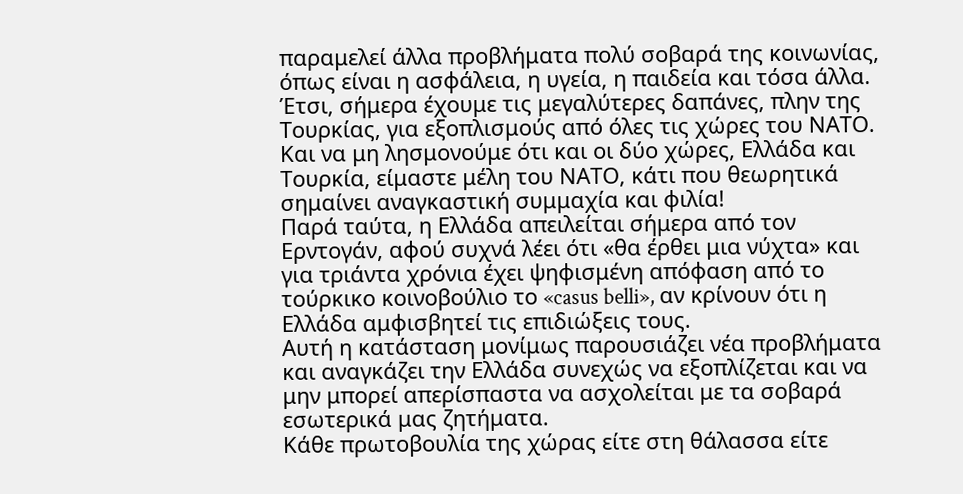παραμελεί άλλα προβλήματα πολύ σοβαρά της κοινωνίας, όπως είναι η ασφάλεια, η υγεία, η παιδεία και τόσα άλλα. Έτσι, σήμερα έχουμε τις μεγαλύτερες δαπάνες, πλην της Τουρκίας, για εξοπλισμούς από όλες τις χώρες του ΝΑΤΟ. Και να μη λησμονούμε ότι και οι δύο χώρες, Ελλάδα και Τουρκία, είμαστε μέλη του ΝΑΤΟ, κάτι που θεωρητικά σημαίνει αναγκαστική συμμαχία και φιλία!
Παρά ταύτα, η Ελλάδα απειλείται σήμερα από τον Ερντογάν, αφού συχνά λέει ότι «θα έρθει μια νύχτα» και για τριάντα χρόνια έχει ψηφισμένη απόφαση από το τούρκικο κοινοβούλιο το «casus belli», αν κρίνουν ότι η Ελλάδα αμφισβητεί τις επιδιώξεις τους.
Αυτή η κατάσταση μονίμως παρουσιάζει νέα προβλήματα και αναγκάζει την Ελλάδα συνεχώς να εξοπλίζεται και να μην μπορεί απερίσπαστα να ασχολείται με τα σοβαρά εσωτερικά μας ζητήματα.
Κάθε πρωτοβουλία της χώρας είτε στη θάλασσα είτε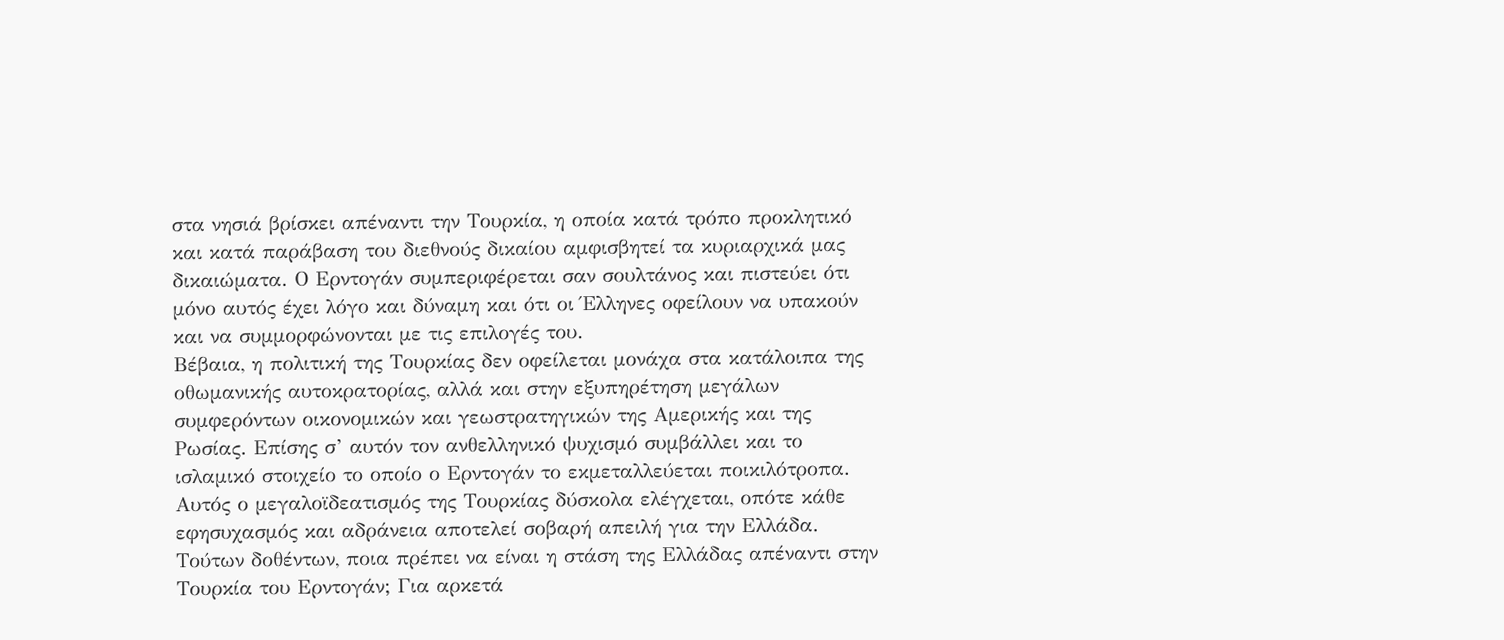στα νησιά βρίσκει απέναντι την Τουρκία, η οποία κατά τρόπο προκλητικό και κατά παράβαση του διεθνούς δικαίου αμφισβητεί τα κυριαρχικά μας δικαιώματα. Ο Ερντογάν συμπεριφέρεται σαν σουλτάνος και πιστεύει ότι μόνο αυτός έχει λόγο και δύναμη και ότι οι Έλληνες οφείλουν να υπακούν και να συμμορφώνονται με τις επιλογές του.
Βέβαια, η πολιτική της Τουρκίας δεν οφείλεται μονάχα στα κατάλοιπα της οθωμανικής αυτοκρατορίας, αλλά και στην εξυπηρέτηση μεγάλων συμφερόντων οικονομικών και γεωστρατηγικών της Αμερικής και της Ρωσίας. Επίσης σ’ αυτόν τον ανθελληνικό ψυχισμό συμβάλλει και το ισλαμικό στοιχείο το οποίο ο Ερντογάν το εκμεταλλεύεται ποικιλότροπα. Αυτός ο μεγαλοϊδεατισμός της Τουρκίας δύσκολα ελέγχεται, οπότε κάθε εφησυχασμός και αδράνεια αποτελεί σοβαρή απειλή για την Ελλάδα.
Τούτων δοθέντων, ποια πρέπει να είναι η στάση της Ελλάδας απέναντι στην Τουρκία του Ερντογάν; Για αρκετά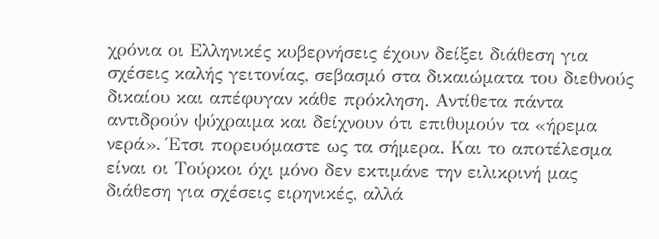χρόνια οι Ελληνικές κυβερνήσεις έχουν δείξει διάθεση για σχέσεις καλής γειτονίας, σεβασμό στα δικαιώματα του διεθνούς δικαίου και απέφυγαν κάθε πρόκληση. Αντίθετα πάντα αντιδρούν ψύχραιμα και δείχνουν ότι επιθυμούν τα «ήρεμα νερά». Έτσι πορευόμαστε ως τα σήμερα. Και το αποτέλεσμα είναι οι Τούρκοι όχι μόνο δεν εκτιμάνε την ειλικρινή μας διάθεση για σχέσεις ειρηνικές, αλλά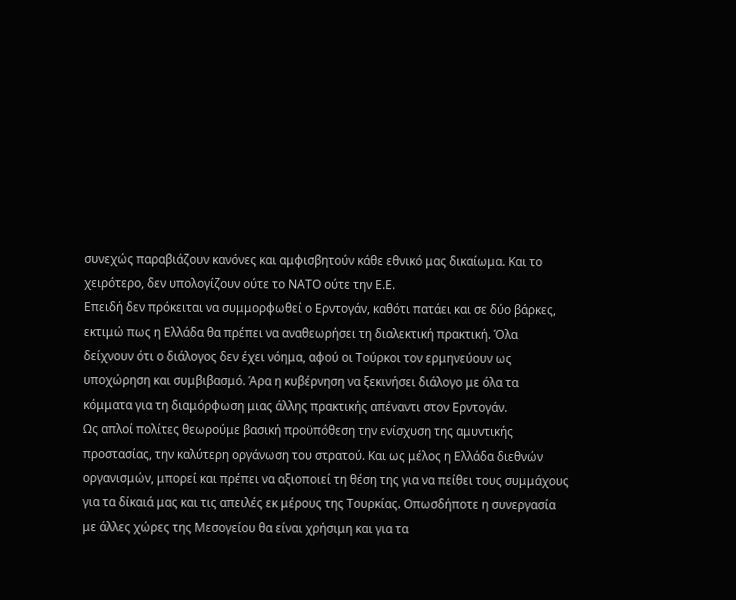συνεχώς παραβιάζουν κανόνες και αμφισβητούν κάθε εθνικό μας δικαίωμα. Και το χειρότερο, δεν υπολογίζουν ούτε το ΝΑΤΟ ούτε την Ε.Ε.
Επειδή δεν πρόκειται να συμμορφωθεί ο Ερντογάν, καθότι πατάει και σε δύο βάρκες, εκτιμώ πως η Ελλάδα θα πρέπει να αναθεωρήσει τη διαλεκτική πρακτική. Όλα δείχνουν ότι ο διάλογος δεν έχει νόημα, αφού οι Τούρκοι τον ερμηνεύουν ως υποχώρηση και συμβιβασμό. Άρα η κυβέρνηση να ξεκινήσει διάλογο με όλα τα κόμματα για τη διαμόρφωση μιας άλλης πρακτικής απέναντι στον Ερντογάν.
Ως απλοί πολίτες θεωρούμε βασική προϋπόθεση την ενίσχυση της αμυντικής προστασίας, την καλύτερη οργάνωση του στρατού. Και ως μέλος η Ελλάδα διεθνών οργανισμών, μπορεί και πρέπει να αξιοποιεί τη θέση της για να πείθει τους συμμάχους για τα δίκαιά μας και τις απειλές εκ μέρους της Τουρκίας. Οπωσδήποτε η συνεργασία με άλλες χώρες της Μεσογείου θα είναι χρήσιμη και για τα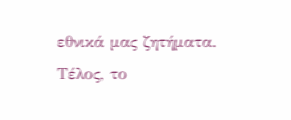εθνικά μας ζητήματα.
Τέλος, το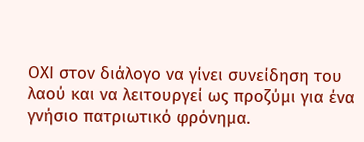ΟΧΙ στον διάλογο να γίνει συνείδηση του λαού και να λειτουργεί ως προζύμι για ένα γνήσιο πατριωτικό φρόνημα.